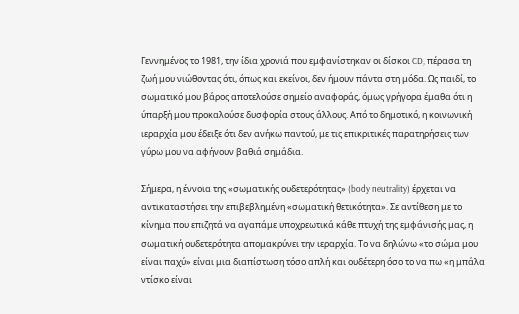Γεννημένος το 1981, την ίδια χρονιά που εμφανίστηκαν οι δίσκοι CD, πέρασα τη ζωή μου νιώθοντας ότι, όπως και εκείνοι, δεν ήμουν πάντα στη μόδα. Ως παιδί, το σωματικό μου βάρος αποτελούσε σημείο αναφοράς, όμως γρήγορα έμαθα ότι η ύπαρξή μου προκαλούσε δυσφορία στους άλλους. Από το δημοτικό, η κοινωνική ιεραρχία μου έδειξε ότι δεν ανήκω παντού, με τις επικριτικές παρατηρήσεις των γύρω μου να αφήνουν βαθιά σημάδια.

Σήμερα, η έννοια της «σωματικής ουδετερότητας» (body neutrality) έρχεται να αντικαταστήσει την επιβεβλημένη «σωματική θετικότητα». Σε αντίθεση με το κίνημα που επιζητά να αγαπάμε υποχρεωτικά κάθε πτυχή της εμφάνισής μας, η σωματική ουδετερότητα απομακρύνει την ιεραρχία. Το να δηλώνω «το σώμα μου είναι παχύ» είναι μια διαπίστωση τόσο απλή και ουδέτερη όσο το να πω «η μπάλα ντίσκο είναι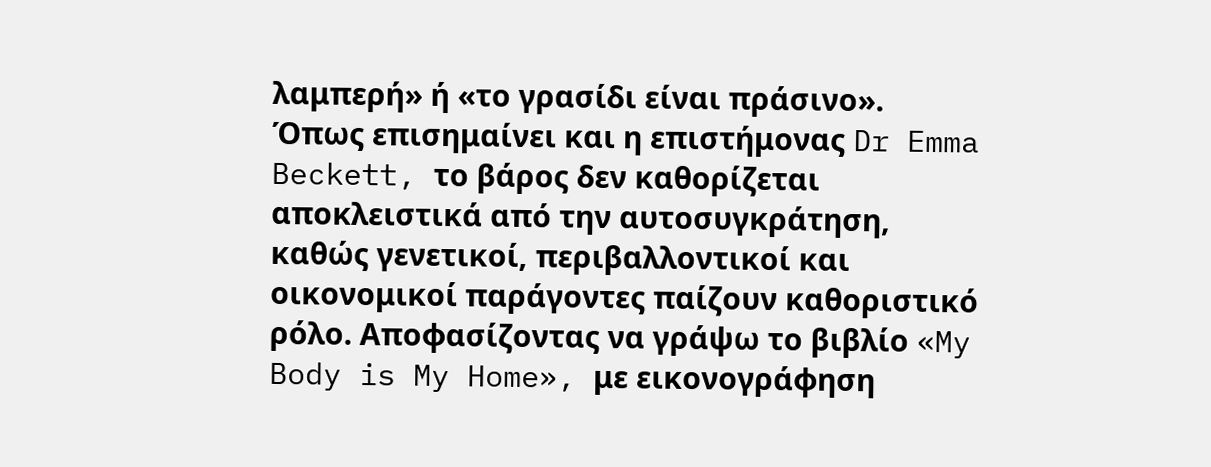λαμπερή» ή «το γρασίδι είναι πράσινο».
Όπως επισημαίνει και η επιστήμονας Dr Emma Beckett, το βάρος δεν καθορίζεται αποκλειστικά από την αυτοσυγκράτηση, καθώς γενετικοί, περιβαλλοντικοί και οικονομικοί παράγοντες παίζουν καθοριστικό ρόλο. Αποφασίζοντας να γράψω το βιβλίο «My Body is My Home», με εικονογράφηση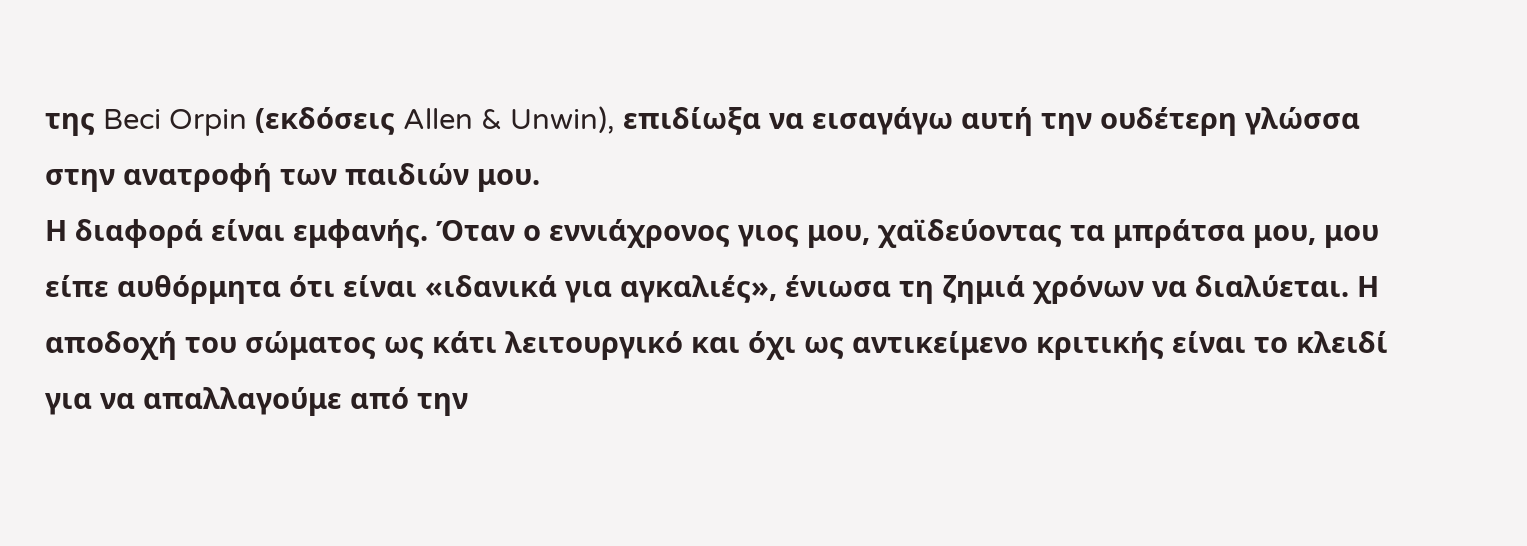της Beci Orpin (εκδόσεις Allen & Unwin), επιδίωξα να εισαγάγω αυτή την ουδέτερη γλώσσα στην ανατροφή των παιδιών μου.
Η διαφορά είναι εμφανής. Όταν ο εννιάχρονος γιος μου, χαϊδεύοντας τα μπράτσα μου, μου είπε αυθόρμητα ότι είναι «ιδανικά για αγκαλιές», ένιωσα τη ζημιά χρόνων να διαλύεται. Η αποδοχή του σώματος ως κάτι λειτουργικό και όχι ως αντικείμενο κριτικής είναι το κλειδί για να απαλλαγούμε από την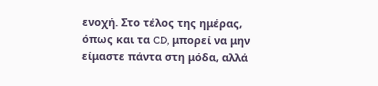ενοχή. Στο τέλος της ημέρας, όπως και τα CD, μπορεί να μην είμαστε πάντα στη μόδα, αλλά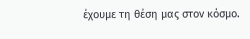έχουμε τη θέση μας στον κόσμο.